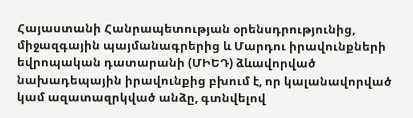Հայաստանի Հանրապետության օրենսդրությունից, միջազգային պայմանագրերից և Մարդու իրավունքների եվրոպական դատարանի (ՄԻԵԴ) ձևավորված նախադեպային իրավունքից բխում է, որ կալանավորված կամ ազատազրկված անձը, գտնվելով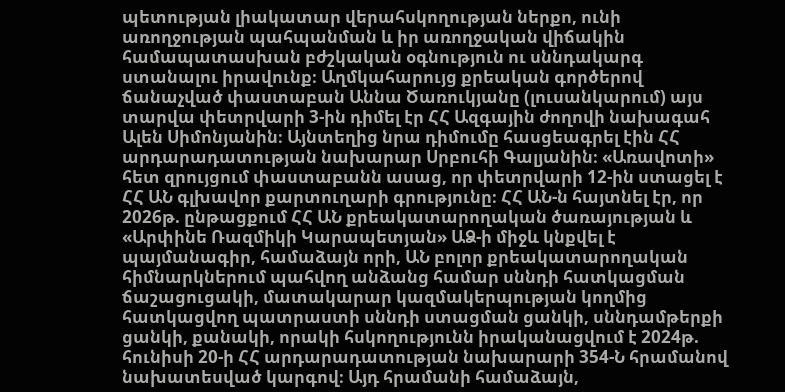պետության լիակատար վերահսկողության ներքո, ունի առողջության պահպանման և իր առողջական վիճակին համապատասխան բժշկական օգնություն ու սննդակարգ ստանալու իրավունք։ Աղմկահարույց քրեական գործերով ճանաչված փաստաբան Աննա Ծառուկյանը (լուսանկարում) այս տարվա փետրվարի 3-ին դիմել էր ՀՀ Ազգային ժողովի նախագահ Ալեն Սիմոնյանին։ Այնտեղից նրա դիմումը հասցեագրել էին ՀՀ արդարադատության նախարար Սրբուհի Գալյանին։ «Առավոտի» հետ զրույցում փաստաբանն ասաց, որ փետրվարի 12-ին ստացել է ՀՀ ԱՆ գլխավոր քարտուղարի գրությունը։ ՀՀ ԱՆ-ն հայտնել էր, որ 2026թ. ընթացքում ՀՀ ԱՆ քրեակատարողական ծառայության և «Արփինե Ռազմիկի Կարապետյան» ԱՁ-ի միջև կնքվել է պայմանագիր, համաձայն որի, ԱՆ բոլոր քրեակատարողական հիմնարկներում պահվող անձանց համար սննդի հատկացման ճաշացուցակի, մատակարար կազմակերպության կողմից հատկացվող պատրաստի սննդի ստացման ցանկի, սննդամթերքի ցանկի, քանակի, որակի հսկողությունն իրականացվում է 2024թ. հունիսի 20-ի ՀՀ արդարադատության նախարարի 354-Ն հրամանով նախատեսված կարգով։ Այդ հրամանի համաձայն,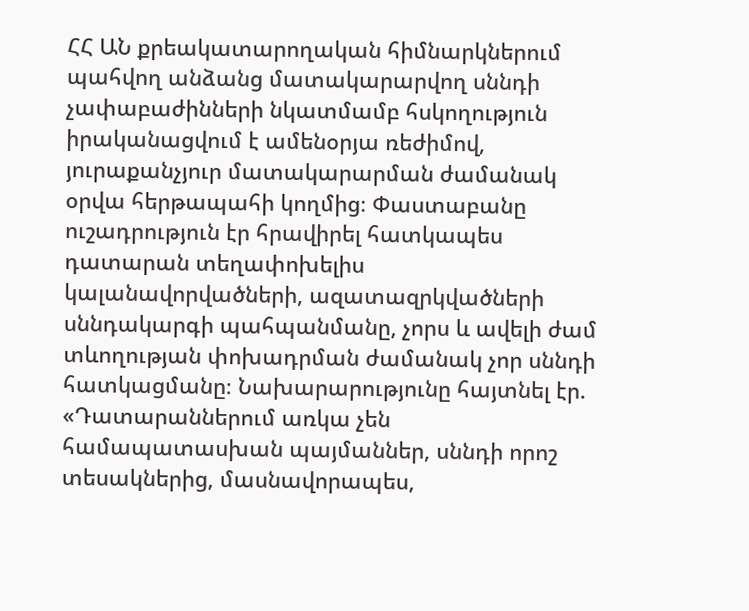ՀՀ ԱՆ քրեակատարողական հիմնարկներում պահվող անձանց մատակարարվող սննդի չափաբաժինների նկատմամբ հսկողություն իրականացվում է ամենօրյա ռեժիմով, յուրաքանչյուր մատակարարման ժամանակ օրվա հերթապահի կողմից։ Փաստաբանը ուշադրություն էր հրավիրել հատկապես դատարան տեղափոխելիս կալանավորվածների, ազատազրկվածների սննդակարգի պահպանմանը, չորս և ավելի ժամ տևողության փոխադրման ժամանակ չոր սննդի հատկացմանը։ Նախարարությունը հայտնել էր. «Դատարաններում առկա չեն համապատասխան պայմաններ, սննդի որոշ տեսակներից, մասնավորապես,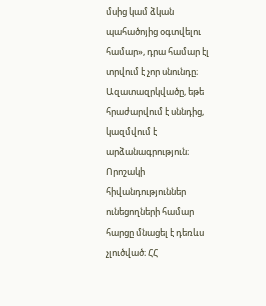մսից կամ ձկան պահածոյից օգտվելու համար», դրա համար էլ տրվում է չոր սնունդը։ Ազատազրկվածը, եթե հրաժարվում է սննդից, կազմվում է արձանագրություն։ Որոշակի հիվանդություններ ունեցողների համար հարցը մնացել է դեռևս չլուծված։ ՀՀ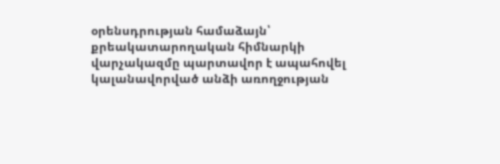օրենսդրության համաձայն՝ քրեակատարողական հիմնարկի վարչակազմը պարտավոր է ապահովել կալանավորված անձի առողջության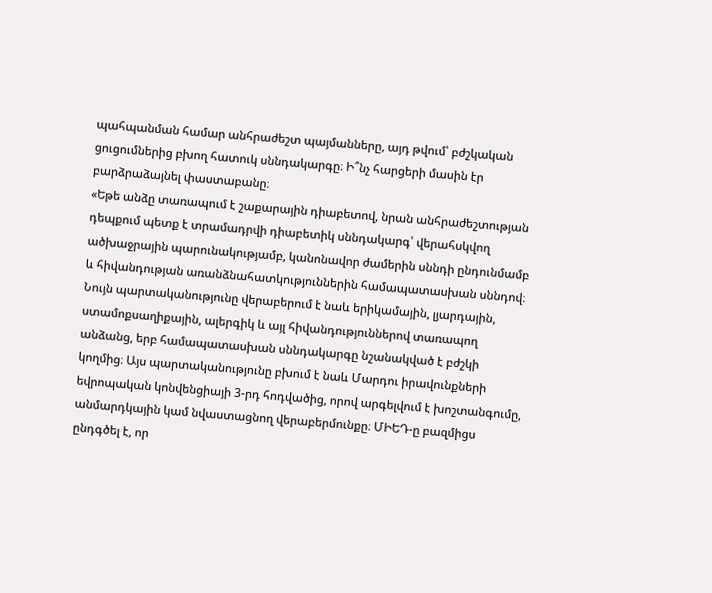պահպանման համար անհրաժեշտ պայմանները, այդ թվում՝ բժշկական ցուցումներից բխող հատուկ սննդակարգը։ Ի՞նչ հարցերի մասին էր բարձրաձայնել փաստաբանը։
«Եթե անձը տառապում է շաքարային դիաբետով, նրան անհրաժեշտության դեպքում պետք է տրամադրվի դիաբետիկ սննդակարգ՝ վերահսկվող ածխաջրային պարունակությամբ, կանոնավոր ժամերին սննդի ընդունմամբ և հիվանդության առանձնահատկություններին համապատասխան սննդով։ Նույն պարտականությունը վերաբերում է նաև երիկամային, լյարդային, ստամոքսաղիքային, ալերգիկ և այլ հիվանդություններով տառապող անձանց, երբ համապատասխան սննդակարգը նշանակված է բժշկի կողմից։ Այս պարտականությունը բխում է նաև Մարդու իրավունքների եվրոպական կոնվենցիայի 3-րդ հոդվածից, որով արգելվում է խոշտանգումը, անմարդկային կամ նվաստացնող վերաբերմունքը։ ՄԻԵԴ-ը բազմիցս ընդգծել է, որ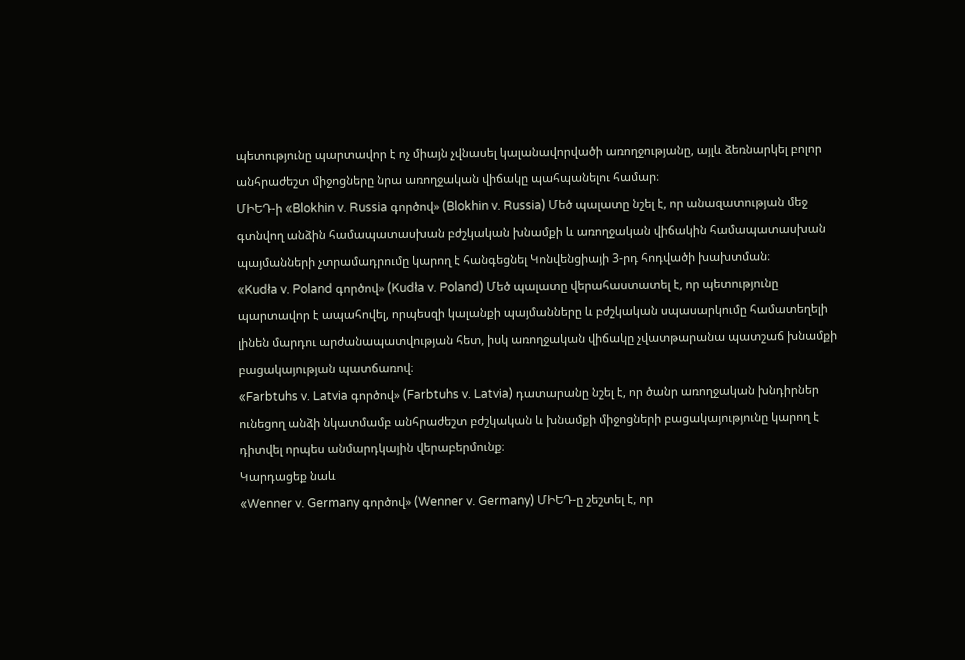պետությունը պարտավոր է ոչ միայն չվնասել կալանավորվածի առողջությանը, այլև ձեռնարկել բոլոր անհրաժեշտ միջոցները նրա առողջական վիճակը պահպանելու համար։
ՄԻԵԴ-ի «Blokhin v. Russia գործով» (Blokhin v. Russia) Մեծ պալատը նշել է, որ անազատության մեջ գտնվող անձին համապատասխան բժշկական խնամքի և առողջական վիճակին համապատասխան պայմանների չտրամադրումը կարող է հանգեցնել Կոնվենցիայի 3-րդ հոդվածի խախտման։
«Kudła v. Poland գործով» (Kudła v. Poland) Մեծ պալատը վերահաստատել է, որ պետությունը պարտավոր է ապահովել, որպեսզի կալանքի պայմանները և բժշկական սպասարկումը համատեղելի լինեն մարդու արժանապատվության հետ, իսկ առողջական վիճակը չվատթարանա պատշաճ խնամքի բացակայության պատճառով։
«Farbtuhs v. Latvia գործով» (Farbtuhs v. Latvia) դատարանը նշել է, որ ծանր առողջական խնդիրներ ունեցող անձի նկատմամբ անհրաժեշտ բժշկական և խնամքի միջոցների բացակայությունը կարող է դիտվել որպես անմարդկային վերաբերմունք։
Կարդացեք նաև
«Wenner v. Germany գործով» (Wenner v. Germany) ՄԻԵԴ-ը շեշտել է, որ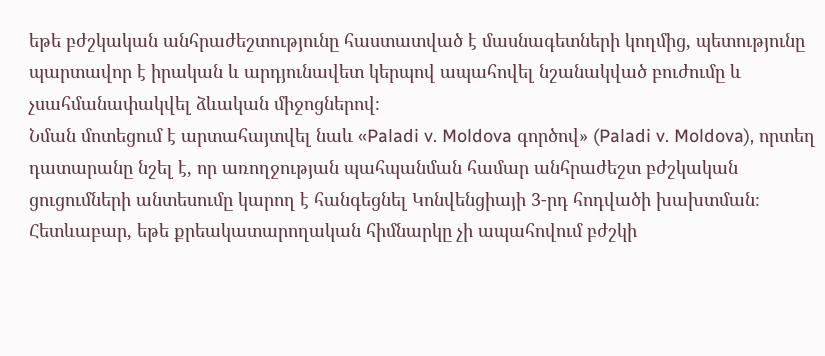եթե բժշկական անհրաժեշտությունը հաստատված է մասնագետների կողմից, պետությունը պարտավոր է իրական և արդյունավետ կերպով ապահովել նշանակված բուժումը և չսահմանափակվել ձևական միջոցներով։
Նման մոտեցում է արտահայտվել նաև «Paladi v. Moldova գործով» (Paladi v. Moldova), որտեղ դատարանը նշել է, որ առողջության պահպանման համար անհրաժեշտ բժշկական ցուցումների անտեսումը կարող է հանգեցնել Կոնվենցիայի 3-րդ հոդվածի խախտման։ Հետևաբար, եթե քրեակատարողական հիմնարկը չի ապահովում բժշկի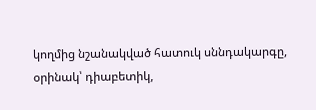կողմից նշանակված հատուկ սննդակարգը, օրինակ՝ դիաբետիկ,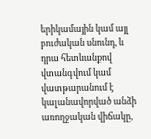երիկամային կամ այլ բուժական սնունդ, և դրա հետևանքով վտանգվում կամ վատթարանում է կալանավորված անձի առողջական վիճակը,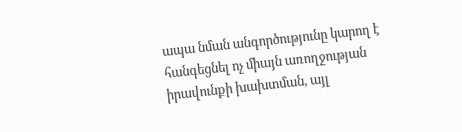ապա նման անգործությունը կարող է հանգեցնել ոչ միայն առողջության իրավունքի խախտման, այլ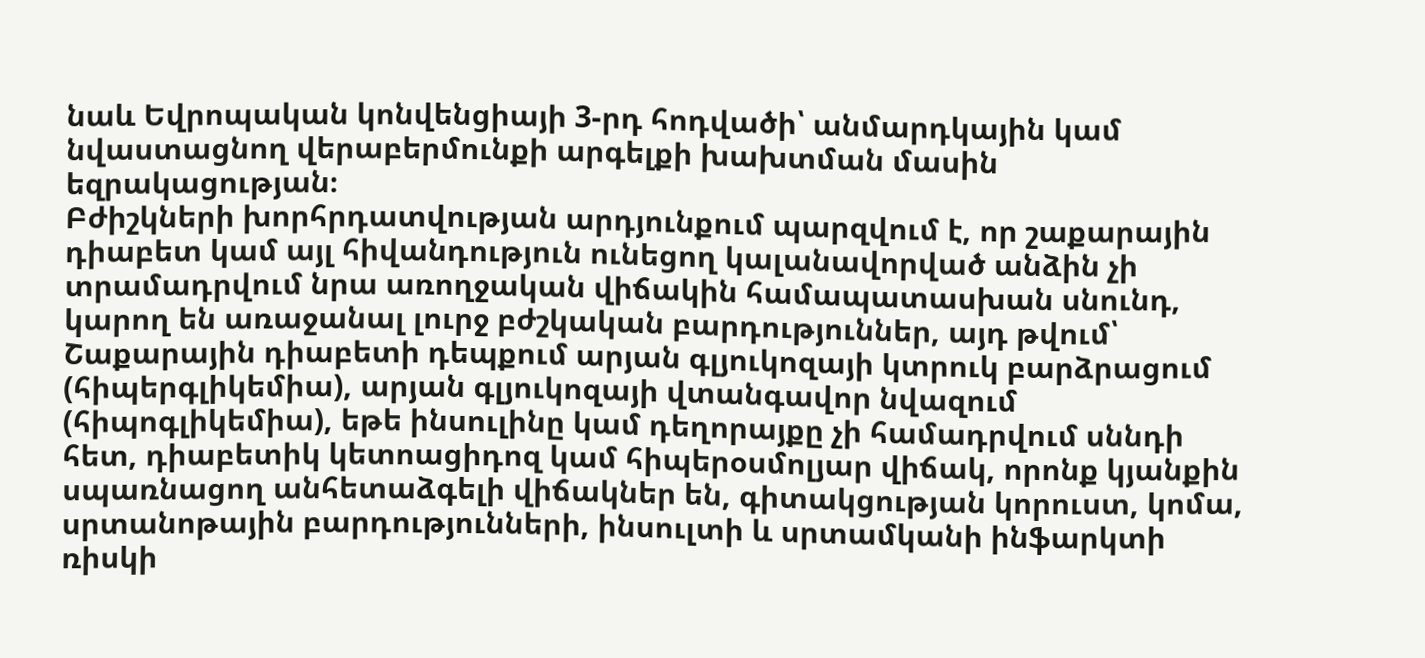նաև Եվրոպական կոնվենցիայի 3-րդ հոդվածի՝ անմարդկային կամ նվաստացնող վերաբերմունքի արգելքի խախտման մասին եզրակացության։
Բժիշկների խորհրդատվության արդյունքում պարզվում է, որ շաքարային դիաբետ կամ այլ հիվանդություն ունեցող կալանավորված անձին չի տրամադրվում նրա առողջական վիճակին համապատասխան սնունդ, կարող են առաջանալ լուրջ բժշկական բարդություններ, այդ թվում՝ Շաքարային դիաբետի դեպքում արյան գլյուկոզայի կտրուկ բարձրացում (հիպերգլիկեմիա), արյան գլյուկոզայի վտանգավոր նվազում (հիպոգլիկեմիա), եթե ինսուլինը կամ դեղորայքը չի համադրվում սննդի հետ, դիաբետիկ կետոացիդոզ կամ հիպերօսմոլյար վիճակ, որոնք կյանքին սպառնացող անհետաձգելի վիճակներ են, գիտակցության կորուստ, կոմա, սրտանոթային բարդությունների, ինսուլտի և սրտամկանի ինֆարկտի ռիսկի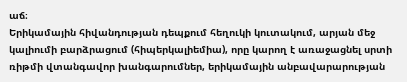աճ։
Երիկամային հիվանդության դեպքում հեղուկի կուտակում, արյան մեջ կալիումի բարձրացում (հիպերկալիեմիա), որը կարող է առաջացնել սրտի ռիթմի վտանգավոր խանգարումներ, երիկամային անբավարարության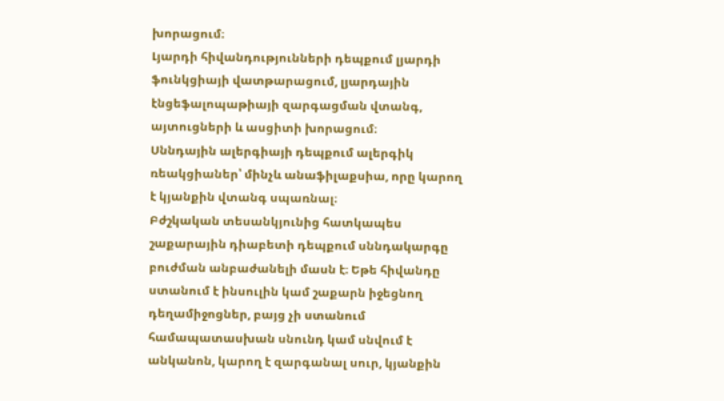խորացում։
Լյարդի հիվանդությունների դեպքում լյարդի ֆունկցիայի վատթարացում, լյարդային էնցեֆալոպաթիայի զարգացման վտանգ, այտուցների և ասցիտի խորացում։
Սննդային ալերգիայի դեպքում ալերգիկ ռեակցիաներ՝ մինչև անաֆիլաքսիա, որը կարող է կյանքին վտանգ սպառնալ։
Բժշկական տեսանկյունից հատկապես շաքարային դիաբետի դեպքում սննդակարգը բուժման անբաժանելի մասն է։ Եթե հիվանդը ստանում է ինսուլին կամ շաքարն իջեցնող դեղամիջոցներ, բայց չի ստանում համապատասխան սնունդ կամ սնվում է անկանոն, կարող է զարգանալ սուր, կյանքին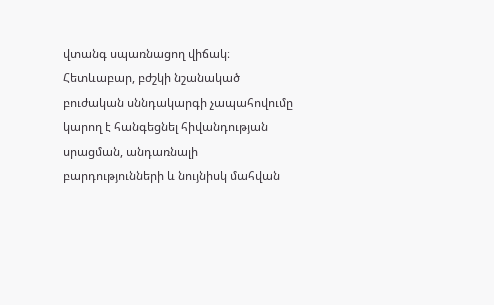վտանգ սպառնացող վիճակ։
Հետևաբար, բժշկի նշանակած բուժական սննդակարգի չապահովումը կարող է հանգեցնել հիվանդության սրացման, անդառնալի բարդությունների և նույնիսկ մահվան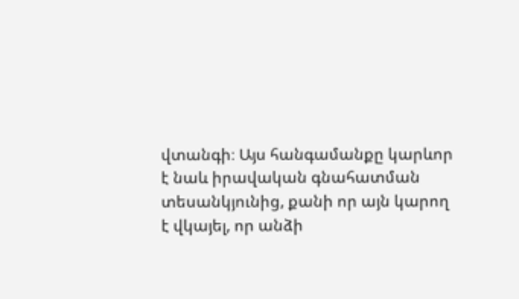վտանգի։ Այս հանգամանքը կարևոր է նաև իրավական գնահատման տեսանկյունից, քանի որ այն կարող է վկայել, որ անձի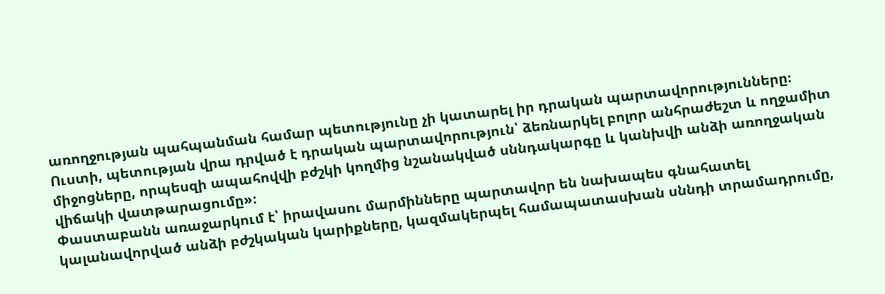առողջության պահպանման համար պետությունը չի կատարել իր դրական պարտավորությունները։
Ուստի, պետության վրա դրված է դրական պարտավորություն՝ ձեռնարկել բոլոր անհրաժեշտ և ողջամիտ միջոցները, որպեսզի ապահովվի բժշկի կողմից նշանակված սննդակարգը և կանխվի անձի առողջական վիճակի վատթարացումը»։
Փաստաբանն առաջարկում է՝ իրավասու մարմինները պարտավոր են նախապես գնահատել կալանավորված անձի բժշկական կարիքները, կազմակերպել համապատասխան սննդի տրամադրումը,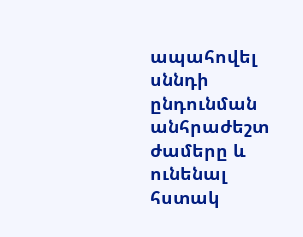ապահովել սննդի ընդունման անհրաժեշտ ժամերը և ունենալ հստակ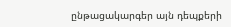ընթացակարգեր այն դեպքերի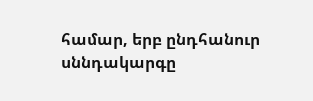համար, երբ ընդհանուր սննդակարգը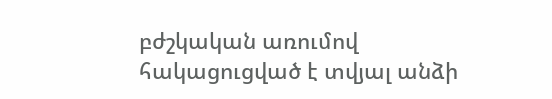բժշկական առումով հակացուցված է տվյալ անձի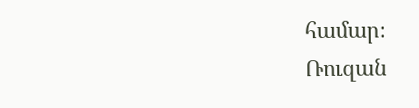համար։
Ռուզան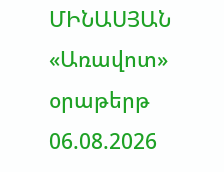ՄԻՆԱՍՅԱՆ
«Առավոտ» օրաթերթ
06.08.2026